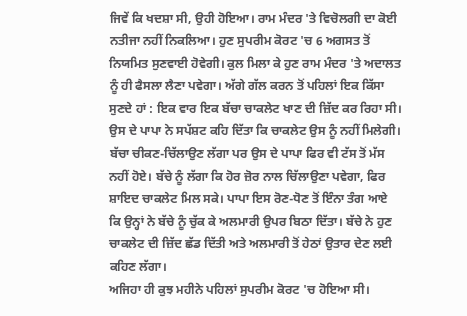ਜਿਵੇਂ ਕਿ ਖਦਸ਼ਾ ਸੀ, ਉਹੀ ਹੋਇਆ। ਰਾਮ ਮੰਦਰ 'ਤੇ ਵਿਚੋਲਗੀ ਦਾ ਕੋਈ ਨਤੀਜਾ ਨਹੀਂ ਨਿਕਲਿਆ। ਹੁਣ ਸੁਪਰੀਮ ਕੋਰਟ 'ਚ 6 ਅਗਸਤ ਤੋਂ ਨਿਯਮਿਤ ਸੁਣਵਾਈ ਹੋਵੇਗੀ। ਕੁਲ ਮਿਲਾ ਕੇ ਹੁਣ ਰਾਮ ਮੰਦਰ 'ਤੇ ਅਦਾਲਤ ਨੂੰ ਹੀ ਫੈਸਲਾ ਲੈਣਾ ਪਵੇਗਾ। ਅੱਗੇ ਗੱਲ ਕਰਨ ਤੋਂ ਪਹਿਲਾਂ ਇਕ ਕਿੱਸਾ ਸੁਣਦੇ ਹਾਂ : ਇਕ ਵਾਰ ਇਕ ਬੱਚਾ ਚਾਕਲੇਟ ਖਾਣ ਦੀ ਜ਼ਿੱਦ ਕਰ ਰਿਹਾ ਸੀ। ਉਸ ਦੇ ਪਾਪਾ ਨੇ ਸਪੱਸ਼ਟ ਕਹਿ ਦਿੱਤਾ ਕਿ ਚਾਕਲੇਟ ਉਸ ਨੂੰ ਨਹੀਂ ਮਿਲੇਗੀ। ਬੱਚਾ ਚੀਕਣ-ਚਿੱਲਾਉਣ ਲੱਗਾ ਪਰ ਉਸ ਦੇ ਪਾਪਾ ਫਿਰ ਵੀ ਟੱਸ ਤੋਂ ਮੱਸ ਨਹੀਂ ਹੋਏ। ਬੱਚੇ ਨੂੰ ਲੱਗਾ ਕਿ ਹੋਰ ਜ਼ੋਰ ਨਾਲ ਚਿੱਲਾਉਣਾ ਪਵੇਗਾ, ਫਿਰ ਸ਼ਾਇਦ ਚਾਕਲੇਟ ਮਿਲ ਸਕੇ। ਪਾਪਾ ਇਸ ਰੋਣ-ਧੋਣ ਤੋਂ ਇੰਨਾ ਤੰਗ ਆਏ ਕਿ ਉਨ੍ਹਾਂ ਨੇ ਬੱਚੇ ਨੂੰ ਚੁੱਕ ਕੇ ਅਲਮਾਰੀ ਉਪਰ ਬਿਠਾ ਦਿੱਤਾ। ਬੱਚੇ ਨੇ ਹੁਣ ਚਾਕਲੇਟ ਦੀ ਜ਼ਿੱਦ ਛੱਡ ਦਿੱਤੀ ਅਤੇ ਅਲਮਾਰੀ ਤੋਂ ਹੇਠਾਂ ਉਤਾਰ ਦੇਣ ਲਈ ਕਹਿਣ ਲੱਗਾ।
ਅਜਿਹਾ ਹੀ ਕੁਝ ਮਹੀਨੇ ਪਹਿਲਾਂ ਸੁਪਰੀਮ ਕੋਰਟ 'ਚ ਹੋਇਆ ਸੀ।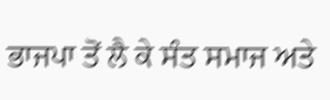ਭਾਜਪਾ ਤੋਂ ਲੈ ਕੇ ਸੰਤ ਸਮਾਜ ਅਤੇ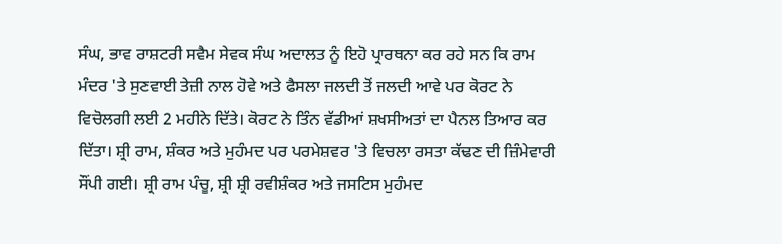ਸੰਘ, ਭਾਵ ਰਾਸ਼ਟਰੀ ਸਵੈਮ ਸੇਵਕ ਸੰਘ ਅਦਾਲਤ ਨੂੰ ਇਹੋ ਪ੍ਰਾਰਥਨਾ ਕਰ ਰਹੇ ਸਨ ਕਿ ਰਾਮ ਮੰਦਰ 'ਤੇ ਸੁਣਵਾਈ ਤੇਜ਼ੀ ਨਾਲ ਹੋਵੇ ਅਤੇ ਫੈਸਲਾ ਜਲਦੀ ਤੋਂ ਜਲਦੀ ਆਵੇ ਪਰ ਕੋਰਟ ਨੇ ਵਿਚੋਲਗੀ ਲਈ 2 ਮਹੀਨੇ ਦਿੱਤੇ। ਕੋਰਟ ਨੇ ਤਿੰਨ ਵੱਡੀਆਂ ਸ਼ਖਸੀਅਤਾਂ ਦਾ ਪੈਨਲ ਤਿਆਰ ਕਰ ਦਿੱਤਾ। ਸ਼੍ਰੀ ਰਾਮ, ਸ਼ੰਕਰ ਅਤੇ ਮੁਹੰਮਦ ਪਰ ਪਰਮੇਸ਼ਵਰ 'ਤੇ ਵਿਚਲਾ ਰਸਤਾ ਕੱਢਣ ਦੀ ਜ਼ਿੰਮੇਵਾਰੀ ਸੌਂਪੀ ਗਈ। ਸ਼੍ਰੀ ਰਾਮ ਪੰਚੂ, ਸ਼੍ਰੀ ਸ਼੍ਰੀ ਰਵੀਸ਼ੰਕਰ ਅਤੇ ਜਸਟਿਸ ਮੁਹੰਮਦ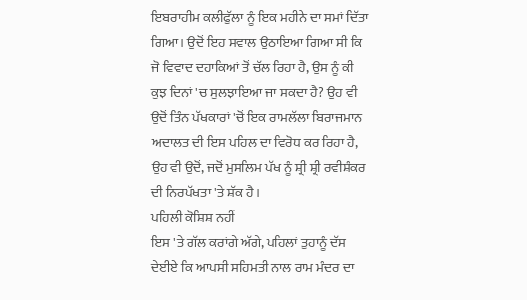ਇਬਰਾਹੀਮ ਕਲੀਫੁੱਲਾ ਨੂੰ ਇਕ ਮਹੀਨੇ ਦਾ ਸਮਾਂ ਦਿੱਤਾ ਗਿਆ। ਉਦੋਂ ਇਹ ਸਵਾਲ ਉਠਾਇਆ ਗਿਆ ਸੀ ਕਿ ਜੋ ਵਿਵਾਦ ਦਹਾਕਿਆਂ ਤੋਂ ਚੱਲ ਰਿਹਾ ਹੈ, ਉਸ ਨੂੰ ਕੀ ਕੁਝ ਦਿਨਾਂ 'ਚ ਸੁਲਝਾਇਆ ਜਾ ਸਕਦਾ ਹੈ? ਉਹ ਵੀ ਉਦੋਂ ਤਿੰਨ ਪੱਖਕਾਰਾਂ 'ਚੋਂ ਇਕ ਰਾਮਲੱਲਾ ਬਿਰਾਜਮਾਨ ਅਦਾਲਤ ਦੀ ਇਸ ਪਹਿਲ ਦਾ ਵਿਰੋਧ ਕਰ ਰਿਹਾ ਹੈ, ਉਹ ਵੀ ਉਦੋਂ, ਜਦੋਂ ਮੁਸਲਿਮ ਪੱਖ ਨੂੰ ਸ਼੍ਰੀ ਸ਼੍ਰੀ ਰਵੀਸ਼ੰਕਰ ਦੀ ਨਿਰਪੱਖਤਾ 'ਤੇ ਸ਼ੱਕ ਹੈ।
ਪਹਿਲੀ ਕੋਸ਼ਿਸ਼ ਨਹੀਂ
ਇਸ 'ਤੇ ਗੱਲ ਕਰਾਂਗੇ ਅੱਗੇ, ਪਹਿਲਾਂ ਤੁਹਾਨੂੰ ਦੱਸ ਦੇਈਏ ਕਿ ਆਪਸੀ ਸਹਿਮਤੀ ਨਾਲ ਰਾਮ ਮੰਦਰ ਦਾ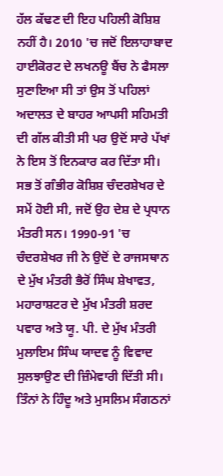ਹੱਲ ਕੱਢਣ ਦੀ ਇਹ ਪਹਿਲੀ ਕੋਸ਼ਿਸ਼ ਨਹੀਂ ਹੈ। 2010 'ਚ ਜਦੋਂ ਇਲਾਹਾਬਾਦ ਹਾਈਕੋਰਟ ਦੇ ਲਖਨਊ ਬੈਂਚ ਨੇ ਫੈਸਲਾ ਸੁਣਾਇਆ ਸੀ ਤਾਂ ਉਸ ਤੋਂ ਪਹਿਲਾਂ ਅਦਾਲਤ ਦੇ ਬਾਹਰ ਆਪਸੀ ਸਹਿਮਤੀ ਦੀ ਗੱਲ ਕੀਤੀ ਸੀ ਪਰ ਉਦੋਂ ਸਾਰੇ ਪੱਖਾਂ ਨੇ ਇਸ ਤੋਂ ਇਨਕਾਰ ਕਰ ਦਿੱਤਾ ਸੀ। ਸਭ ਤੋਂ ਗੰਭੀਰ ਕੋਸ਼ਿਸ਼ ਚੰਦਰਸ਼ੇਖਰ ਦੇ ਸਮੇਂ ਹੋਈ ਸੀ, ਜਦੋਂ ਉਹ ਦੇਸ਼ ਦੇ ਪ੍ਰਧਾਨ ਮੰਤਰੀ ਸਨ। 1990-91 'ਚ ਚੰਦਰਸ਼ੇਖਰ ਜੀ ਨੇ ਉਦੋਂ ਦੇ ਰਾਜਸਥਾਨ ਦੇ ਮੁੱਖ ਮੰਤਰੀ ਭੈਰੋਂ ਸਿੰਘ ਸ਼ੇਖਾਵਤ, ਮਹਾਰਾਸ਼ਟਰ ਦੇ ਮੁੱਖ ਮੰਤਰੀ ਸ਼ਰਦ ਪਵਾਰ ਅਤੇ ਯੂ. ਪੀ. ਦੇ ਮੁੱਖ ਮੰਤਰੀ ਮੁਲਾਇਮ ਸਿੰਘ ਯਾਦਵ ਨੂੰ ਵਿਵਾਦ ਸੁਲਝਾਉਣ ਦੀ ਜ਼ਿੰਮੇਵਾਰੀ ਦਿੱਤੀ ਸੀ। ਤਿੰਨਾਂ ਨੇ ਹਿੰਦੂ ਅਤੇ ਮੁਸਲਿਮ ਸੰਗਠਨਾਂ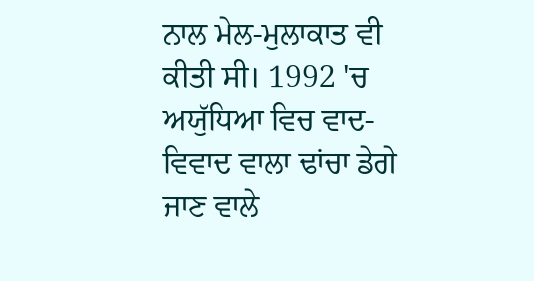ਨਾਲ ਮੇਲ-ਮੁਲਾਕਾਤ ਵੀ ਕੀਤੀ ਸੀ। 1992 'ਚ ਅਯੁੱਧਿਆ ਵਿਚ ਵਾਦ-ਵਿਵਾਦ ਵਾਲਾ ਢਾਂਚਾ ਡੇਗੇ ਜਾਣ ਵਾਲੇ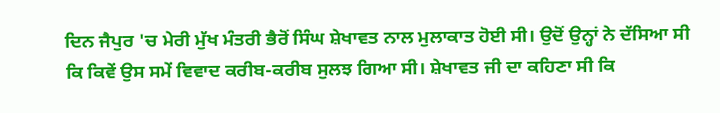ਦਿਨ ਜੈਪੁਰ 'ਚ ਮੇਰੀ ਮੁੱਖ ਮੰਤਰੀ ਭੈਰੋਂ ਸਿੰਘ ਸ਼ੇਖਾਵਤ ਨਾਲ ਮੁਲਾਕਾਤ ਹੋਈ ਸੀ। ਉਦੋਂ ਉਨ੍ਹਾਂ ਨੇ ਦੱਸਿਆ ਸੀ ਕਿ ਕਿਵੇਂ ਉਸ ਸਮੇਂ ਵਿਵਾਦ ਕਰੀਬ-ਕਰੀਬ ਸੁਲਝ ਗਿਆ ਸੀ। ਸ਼ੇਖਾਵਤ ਜੀ ਦਾ ਕਹਿਣਾ ਸੀ ਕਿ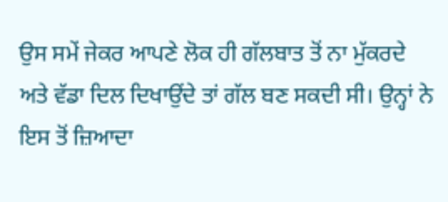ਉਸ ਸਮੇਂ ਜੇਕਰ ਆਪਣੇ ਲੋਕ ਹੀ ਗੱਲਬਾਤ ਤੋਂ ਨਾ ਮੁੱਕਰਦੇ ਅਤੇ ਵੱਡਾ ਦਿਲ ਦਿਖਾਉਂਦੇ ਤਾਂ ਗੱਲ ਬਣ ਸਕਦੀ ਸੀ। ਉਨ੍ਹਾਂ ਨੇ ਇਸ ਤੋਂ ਜ਼ਿਆਦਾ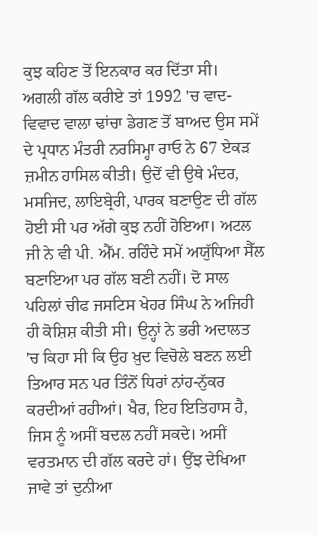ਕੁਝ ਕਹਿਣ ਤੋਂ ਇਨਕਾਰ ਕਰ ਦਿੱਤਾ ਸੀ।
ਅਗਲੀ ਗੱਲ ਕਰੀਏ ਤਾਂ 1992 'ਚ ਵਾਦ-ਵਿਵਾਦ ਵਾਲਾ ਢਾਂਚਾ ਡੇਗਣ ਤੋਂ ਬਾਅਦ ਉਸ ਸਮੇਂ ਦੇ ਪ੍ਰਧਾਨ ਮੰਤਰੀ ਨਰਸਿਮ੍ਹਾ ਰਾਓ ਨੇ 67 ਏਕੜ ਜ਼ਮੀਨ ਹਾਸਿਲ ਕੀਤੀ। ਉਦੋਂ ਵੀ ਉਥੇ ਮੰਦਰ, ਮਸਜਿਦ, ਲਾਇਬ੍ਰੇਰੀ, ਪਾਰਕ ਬਣਾਉਣ ਦੀ ਗੱਲ ਹੋਈ ਸੀ ਪਰ ਅੱਗੇ ਕੁਝ ਨਹੀਂ ਹੋਇਆ। ਅਟਲ ਜੀ ਨੇ ਵੀ ਪੀ. ਐੱਮ. ਰਹਿੰਦੇ ਸਮੇਂ ਅਯੁੱਧਿਆ ਸੈੱਲ ਬਣਾਇਆ ਪਰ ਗੱਲ ਬਣੀ ਨਹੀਂ। ਦੋ ਸਾਲ ਪਹਿਲਾਂ ਚੀਫ ਜਸਟਿਸ ਖੇਹਰ ਸਿੰਘ ਨੇ ਅਜਿਹੀ ਹੀ ਕੋਸ਼ਿਸ਼ ਕੀਤੀ ਸੀ। ਉਨ੍ਹਾਂ ਨੇ ਭਰੀ ਅਦਾਲਤ 'ਚ ਕਿਹਾ ਸੀ ਕਿ ਉਹ ਖ਼ੁਦ ਵਿਚੋਲੇ ਬਣਨ ਲਈ ਤਿਆਰ ਸਨ ਪਰ ਤਿੰਨੋਂ ਧਿਰਾਂ ਨਾਂਹ-ਨੁੱਕਰ ਕਰਦੀਆਂ ਰਹੀਆਂ। ਖੈਰ, ਇਹ ਇਤਿਹਾਸ ਹੈ, ਜਿਸ ਨੂੰ ਅਸੀਂ ਬਦਲ ਨਹੀਂ ਸਕਦੇ। ਅਸੀਂ ਵਰਤਮਾਨ ਦੀ ਗੱਲ ਕਰਦੇ ਹਾਂ। ਉਂਝ ਦੇਖਿਆ ਜਾਵੇ ਤਾਂ ਦੁਨੀਆ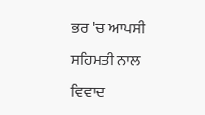ਭਰ 'ਚ ਆਪਸੀ ਸਹਿਮਤੀ ਨਾਲ ਵਿਵਾਦ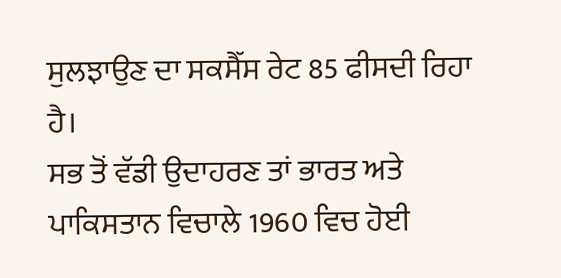ਸੁਲਝਾਉਣ ਦਾ ਸਕਸੈੱਸ ਰੇਟ 85 ਫੀਸਦੀ ਰਿਹਾ ਹੈ।
ਸਭ ਤੋਂ ਵੱਡੀ ਉਦਾਹਰਣ ਤਾਂ ਭਾਰਤ ਅਤੇ ਪਾਕਿਸਤਾਨ ਵਿਚਾਲੇ 1960 ਵਿਚ ਹੋਈ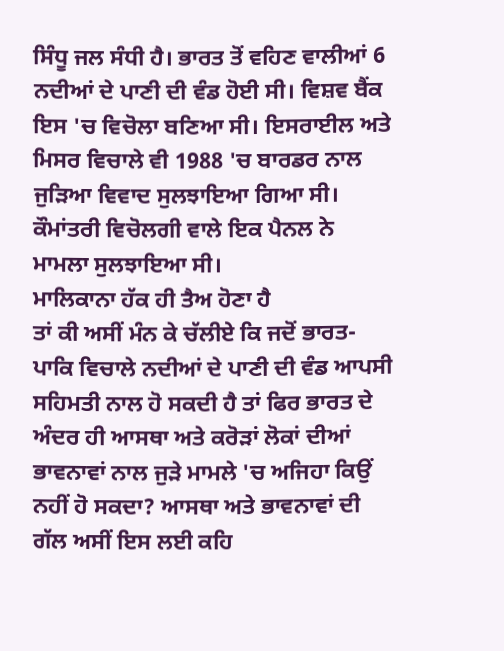ਸਿੰਧੂ ਜਲ ਸੰਧੀ ਹੈ। ਭਾਰਤ ਤੋਂ ਵਹਿਣ ਵਾਲੀਆਂ 6 ਨਦੀਆਂ ਦੇ ਪਾਣੀ ਦੀ ਵੰਡ ਹੋਈ ਸੀ। ਵਿਸ਼ਵ ਬੈਂਕ ਇਸ 'ਚ ਵਿਚੋਲਾ ਬਣਿਆ ਸੀ। ਇਸਰਾਈਲ ਅਤੇ ਮਿਸਰ ਵਿਚਾਲੇ ਵੀ 1988 'ਚ ਬਾਰਡਰ ਨਾਲ ਜੁੜਿਆ ਵਿਵਾਦ ਸੁਲਝਾਇਆ ਗਿਆ ਸੀ। ਕੌਮਾਂਤਰੀ ਵਿਚੋਲਗੀ ਵਾਲੇ ਇਕ ਪੈਨਲ ਨੇ ਮਾਮਲਾ ਸੁਲਝਾਇਆ ਸੀ।
ਮਾਲਿਕਾਨਾ ਹੱਕ ਹੀ ਤੈਅ ਹੋਣਾ ਹੈ
ਤਾਂ ਕੀ ਅਸੀਂ ਮੰਨ ਕੇ ਚੱਲੀਏ ਕਿ ਜਦੋਂ ਭਾਰਤ-ਪਾਕਿ ਵਿਚਾਲੇ ਨਦੀਆਂ ਦੇ ਪਾਣੀ ਦੀ ਵੰਡ ਆਪਸੀ ਸਹਿਮਤੀ ਨਾਲ ਹੋ ਸਕਦੀ ਹੈ ਤਾਂ ਫਿਰ ਭਾਰਤ ਦੇ ਅੰਦਰ ਹੀ ਆਸਥਾ ਅਤੇ ਕਰੋੜਾਂ ਲੋਕਾਂ ਦੀਆਂ ਭਾਵਨਾਵਾਂ ਨਾਲ ਜੁੜੇ ਮਾਮਲੇ 'ਚ ਅਜਿਹਾ ਕਿਉਂ ਨਹੀਂ ਹੋ ਸਕਦਾ? ਆਸਥਾ ਅਤੇ ਭਾਵਨਾਵਾਂ ਦੀ ਗੱਲ ਅਸੀਂ ਇਸ ਲਈ ਕਹਿ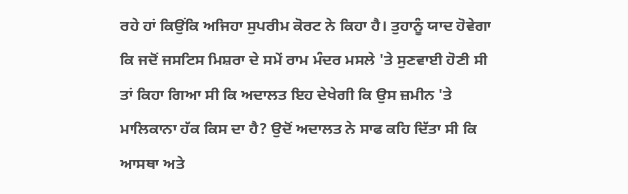ਰਹੇ ਹਾਂ ਕਿਉਂਕਿ ਅਜਿਹਾ ਸੁਪਰੀਮ ਕੋਰਟ ਨੇ ਕਿਹਾ ਹੈ। ਤੁਹਾਨੂੰ ਯਾਦ ਹੋਵੇਗਾ ਕਿ ਜਦੋਂ ਜਸਟਿਸ ਮਿਸ਼ਰਾ ਦੇ ਸਮੇਂ ਰਾਮ ਮੰਦਰ ਮਸਲੇ 'ਤੇ ਸੁਣਵਾਈ ਹੋਣੀ ਸੀ ਤਾਂ ਕਿਹਾ ਗਿਆ ਸੀ ਕਿ ਅਦਾਲਤ ਇਹ ਦੇਖੇਗੀ ਕਿ ਉਸ ਜ਼ਮੀਨ 'ਤੇ ਮਾਲਿਕਾਨਾ ਹੱਕ ਕਿਸ ਦਾ ਹੈ? ਉਦੋਂ ਅਦਾਲਤ ਨੇ ਸਾਫ ਕਹਿ ਦਿੱਤਾ ਸੀ ਕਿ ਆਸਥਾ ਅਤੇ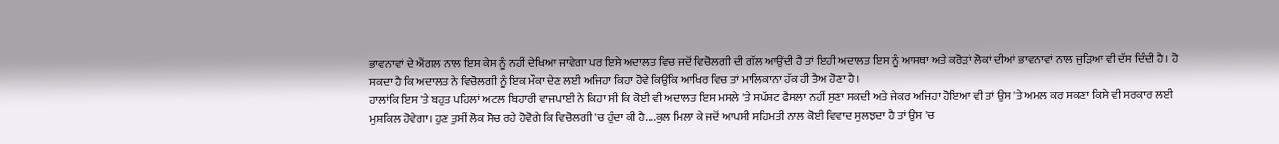ਭਾਵਨਾਵਾਂ ਦੇ ਐਂਗਲ ਨਾਲ ਇਸ ਕੇਸ ਨੂੰ ਨਹੀਂ ਦੇਖਿਆ ਜਾਵੇਗਾ ਪਰ ਇਸੇ ਅਦਾਲਤ ਵਿਚ ਜਦੋਂ ਵਿਚੋਲਗੀ ਦੀ ਗੱਲ ਆਉਂਦੀ ਹੈ ਤਾਂ ਇਹੀ ਅਦਾਲਤ ਇਸ ਨੂੰ ਆਸਥਾ ਅਤੇ ਕਰੋੜਾਂ ਲੋਕਾਂ ਦੀਆਂ ਭਾਵਨਾਵਾਂ ਨਾਲ ਜੁੜਿਆ ਵੀ ਦੱਸ ਦਿੰਦੀ ਹੈ। ਹੋ ਸਕਦਾ ਹੈ ਕਿ ਅਦਾਲਤ ਨੇ ਵਿਚੋਲਗੀ ਨੂੰ ਇਕ ਮੌਕਾ ਦੇਣ ਲਈ ਅਜਿਹਾ ਕਿਹਾ ਹੋਵੇ ਕਿਉਂਕਿ ਆਖਿਰ ਵਿਚ ਤਾਂ ਮਾਲਿਕਾਨਾ ਹੱਕ ਹੀ ਤੈਅ ਹੋਣਾ ਹੈ।
ਹਾਲਾਂਕਿ ਇਸ 'ਤੇ ਬਹੁਤ ਪਹਿਲਾਂ ਅਟਲ ਬਿਹਾਰੀ ਵਾਜਪਾਈ ਨੇ ਕਿਹਾ ਸੀ ਕਿ ਕੋਈ ਵੀ ਅਦਾਲਤ ਇਸ ਮਸਲੇ 'ਤੇ ਸਪੱਸ਼ਟ ਫੈਸਲਾ ਨਹੀਂ ਸੁਣਾ ਸਕਦੀ ਅਤੇ ਜੇਕਰ ਅਜਿਹਾ ਹੋਇਆ ਵੀ ਤਾਂ ਉਸ 'ਤੇ ਅਮਲ ਕਰ ਸਕਣਾ ਕਿਸੇ ਵੀ ਸਰਕਾਰ ਲਈ ਮੁਸ਼ਕਿਲ ਹੋਵੇਗਾ। ਹੁਣ ਤੁਸੀਂ ਲੋਕ ਸੋਚ ਰਹੇ ਹੋਵੋਗੇ ਕਿ ਵਿਚੋਲਗੀ 'ਚ ਹੁੰਦਾ ਕੀ ਹੈ....ਕੁਲ ਮਿਲਾ ਕੇ ਜਦੋਂ ਆਪਸੀ ਸਹਿਮਤੀ ਨਾਲ ਕੋਈ ਵਿਵਾਦ ਸੁਲਝਦਾ ਹੈ ਤਾਂ ਉਸ 'ਚ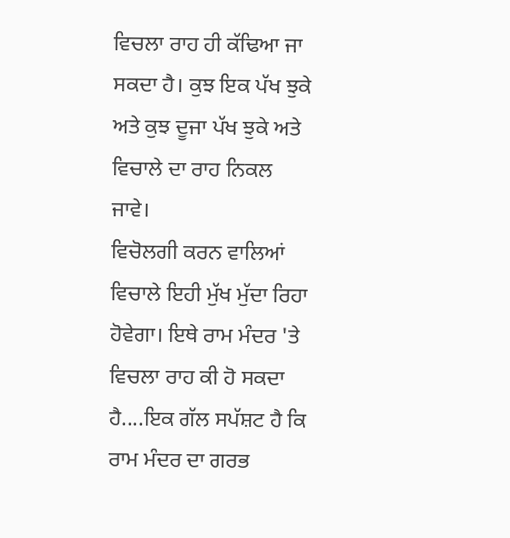ਵਿਚਲਾ ਰਾਹ ਹੀ ਕੱਢਿਆ ਜਾ ਸਕਦਾ ਹੈ। ਕੁਝ ਇਕ ਪੱਖ ਝੁਕੇ ਅਤੇ ਕੁਝ ਦੂਜਾ ਪੱਖ ਝੁਕੇ ਅਤੇ ਵਿਚਾਲੇ ਦਾ ਰਾਹ ਨਿਕਲ ਜਾਵੇ।
ਵਿਚੋਲਗੀ ਕਰਨ ਵਾਲਿਆਂ ਵਿਚਾਲੇ ਇਹੀ ਮੁੱਖ ਮੁੱਦਾ ਰਿਹਾ ਹੋਵੇਗਾ। ਇਥੇ ਰਾਮ ਮੰਦਰ 'ਤੇ ਵਿਚਲਾ ਰਾਹ ਕੀ ਹੋ ਸਕਦਾ ਹੈ....ਇਕ ਗੱਲ ਸਪੱਸ਼ਟ ਹੈ ਕਿ ਰਾਮ ਮੰਦਰ ਦਾ ਗਰਭ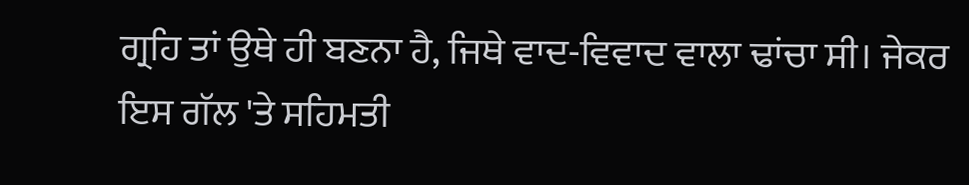ਗ੍ਰਹਿ ਤਾਂ ਉਥੇ ਹੀ ਬਣਨਾ ਹੈ, ਜਿਥੇ ਵਾਦ-ਵਿਵਾਦ ਵਾਲਾ ਢਾਂਚਾ ਸੀ। ਜੇਕਰ ਇਸ ਗੱਲ 'ਤੇ ਸਹਿਮਤੀ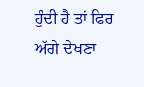ਹੁੰਦੀ ਹੈ ਤਾਂ ਫਿਰ ਅੱਗੇ ਦੇਖਣਾ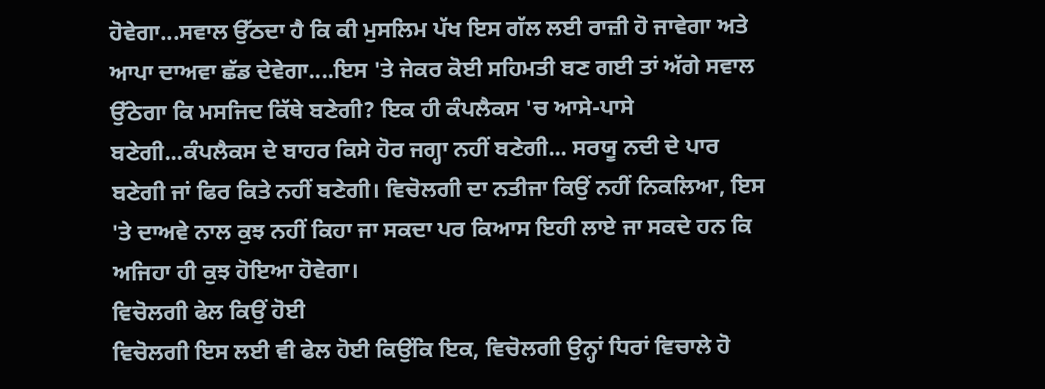ਹੋਵੇਗਾ...ਸਵਾਲ ਉੱਠਦਾ ਹੈ ਕਿ ਕੀ ਮੁਸਲਿਮ ਪੱਖ ਇਸ ਗੱਲ ਲਈ ਰਾਜ਼ੀ ਹੋ ਜਾਵੇਗਾ ਅਤੇ ਆਪਾ ਦਾਅਵਾ ਛੱਡ ਦੇਵੇਗਾ....ਇਸ 'ਤੇ ਜੇਕਰ ਕੋਈ ਸਹਿਮਤੀ ਬਣ ਗਈ ਤਾਂ ਅੱਗੇ ਸਵਾਲ ਉੱਠੇਗਾ ਕਿ ਮਸਜਿਦ ਕਿੱਥੇ ਬਣੇਗੀ? ਇਕ ਹੀ ਕੰਪਲੈਕਸ 'ਚ ਆਸੇ-ਪਾਸੇ ਬਣੇਗੀ...ਕੰਪਲੈਕਸ ਦੇ ਬਾਹਰ ਕਿਸੇ ਹੋਰ ਜਗ੍ਹਾ ਨਹੀਂ ਬਣੇਗੀ... ਸਰਯੂ ਨਦੀ ਦੇ ਪਾਰ ਬਣੇਗੀ ਜਾਂ ਫਿਰ ਕਿਤੇ ਨਹੀਂ ਬਣੇਗੀ। ਵਿਚੋਲਗੀ ਦਾ ਨਤੀਜਾ ਕਿਉਂ ਨਹੀਂ ਨਿਕਲਿਆ, ਇਸ 'ਤੇ ਦਾਅਵੇ ਨਾਲ ਕੁਝ ਨਹੀਂ ਕਿਹਾ ਜਾ ਸਕਦਾ ਪਰ ਕਿਆਸ ਇਹੀ ਲਾਏ ਜਾ ਸਕਦੇ ਹਨ ਕਿ ਅਜਿਹਾ ਹੀ ਕੁਝ ਹੋਇਆ ਹੋਵੇਗਾ।
ਵਿਚੋਲਗੀ ਫੇਲ ਕਿਉਂ ਹੋਈ
ਵਿਚੋਲਗੀ ਇਸ ਲਈ ਵੀ ਫੇਲ ਹੋਈ ਕਿਉਂਕਿ ਇਕ, ਵਿਚੋਲਗੀ ਉਨ੍ਹਾਂ ਧਿਰਾਂ ਵਿਚਾਲੇ ਹੋ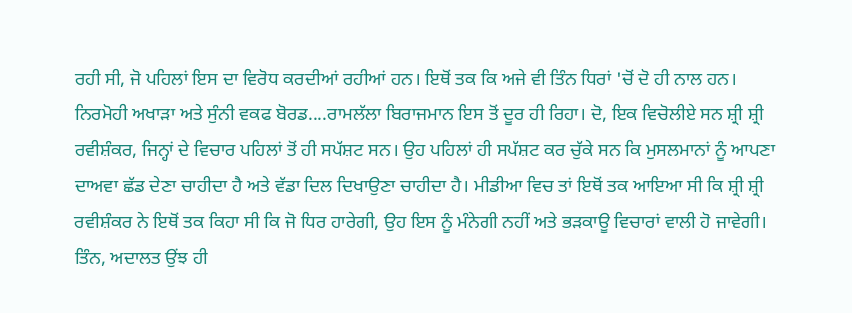ਰਹੀ ਸੀ, ਜੋ ਪਹਿਲਾਂ ਇਸ ਦਾ ਵਿਰੋਧ ਕਰਦੀਆਂ ਰਹੀਆਂ ਹਨ। ਇਥੋਂ ਤਕ ਕਿ ਅਜੇ ਵੀ ਤਿੰਨ ਧਿਰਾਂ 'ਚੋਂ ਦੋ ਹੀ ਨਾਲ ਹਨ। ਨਿਰਮੋਹੀ ਅਖਾੜਾ ਅਤੇ ਸੁੰਨੀ ਵਕਫ ਬੋਰਡ....ਰਾਮਲੱਲਾ ਬਿਰਾਜਮਾਨ ਇਸ ਤੋਂ ਦੂਰ ਹੀ ਰਿਹਾ। ਦੋ, ਇਕ ਵਿਚੋਲੀਏ ਸਨ ਸ਼੍ਰੀ ਸ਼੍ਰੀ ਰਵੀਸ਼ੰਕਰ, ਜਿਨ੍ਹਾਂ ਦੇ ਵਿਚਾਰ ਪਹਿਲਾਂ ਤੋਂ ਹੀ ਸਪੱਸ਼ਟ ਸਨ। ਉਹ ਪਹਿਲਾਂ ਹੀ ਸਪੱਸ਼ਟ ਕਰ ਚੁੱਕੇ ਸਨ ਕਿ ਮੁਸਲਮਾਨਾਂ ਨੂੰ ਆਪਣਾ ਦਾਅਵਾ ਛੱਡ ਦੇਣਾ ਚਾਹੀਦਾ ਹੈ ਅਤੇ ਵੱਡਾ ਦਿਲ ਦਿਖਾਉਣਾ ਚਾਹੀਦਾ ਹੈ। ਮੀਡੀਆ ਵਿਚ ਤਾਂ ਇਥੋਂ ਤਕ ਆਇਆ ਸੀ ਕਿ ਸ਼੍ਰੀ ਸ਼੍ਰੀ ਰਵੀਸ਼ੰਕਰ ਨੇ ਇਥੋਂ ਤਕ ਕਿਹਾ ਸੀ ਕਿ ਜੋ ਧਿਰ ਹਾਰੇਗੀ, ਉਹ ਇਸ ਨੂੰ ਮੰਨੇਗੀ ਨਹੀਂ ਅਤੇ ਭੜਕਾਊ ਵਿਚਾਰਾਂ ਵਾਲੀ ਹੋ ਜਾਵੇਗੀ। ਤਿੰਨ, ਅਦਾਲਤ ਉਂਝ ਹੀ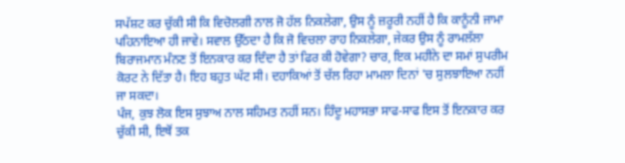ਸਪੱਸ਼ਟ ਕਰ ਚੁੱਕੀ ਸੀ ਕਿ ਵਿਚੋਲਗੀ ਨਾਲ ਜੋ ਹੱਲ ਨਿਕਲੇਗਾ, ਉਸ ਨੂੰ ਜ਼ਰੂਰੀ ਨਹੀਂ ਹੈ ਕਿ ਕਾਨੂੰਨੀ ਜਾਮਾ ਪਹਿਨਾਇਆ ਹੀ ਜਾਵੇ। ਸਵਾਲ ਉੱਠਦਾ ਹੈ ਕਿ ਜੋ ਵਿਚਲਾ ਰਾਹ ਨਿਕਲੇਗਾ, ਜੇਕਰ ਉਸ ਨੂੰ ਰਾਮਲੱਲਾ ਬਿਰਾਜਮਾਨ ਮੰਨਣ ਤੋਂ ਇਨਕਾਰ ਕਰ ਦਿੰਦਾ ਹੈ ਤਾਂ ਫਿਰ ਕੀ ਹੋਵੇਗਾ? ਚਾਰ, ਇਕ ਮਹੀਨੇ ਦਾ ਸਮਾਂ ਸੁਪਰੀਮ ਕੋਰਟ ਨੇ ਦਿੱਤਾ ਹੈ। ਇਹ ਬਹੁਤ ਘੱਟ ਸੀ। ਦਹਾਕਿਆਂ ਤੋਂ ਚੱਲ ਰਿਹਾ ਮਾਮਲਾ ਦਿਨਾਂ 'ਚ ਸੁਲਝਾਇਆ ਨਹੀਂ ਜਾ ਸਕਦਾ।
ਪੰਜ, ਕੁਝ ਲੋਕ ਇਸ ਸੁਝਾਅ ਨਾਲ ਸਹਿਮਤ ਨਹੀਂ ਸਨ। ਹਿੰਦੂ ਮਹਾਸਭਾ ਸਾਫ-ਸਾਫ ਇਸ ਤੋਂ ਇਨਕਾਰ ਕਰ ਚੁੱਕੀ ਸੀ, ਇਥੋਂ ਤਕ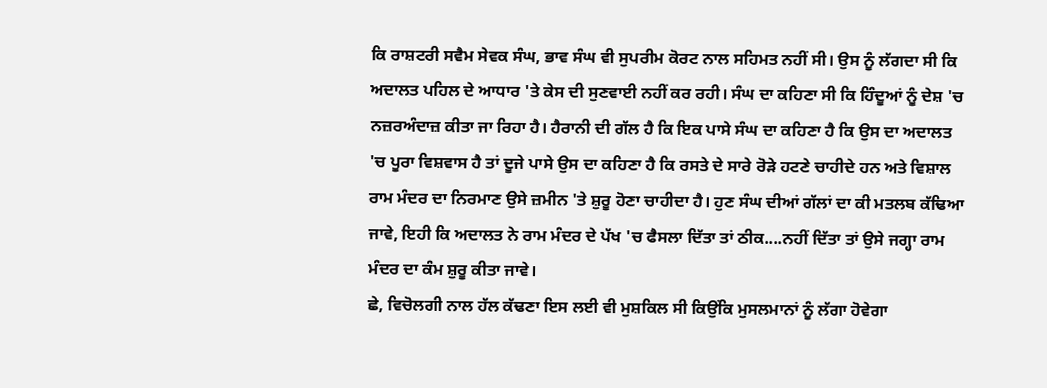ਕਿ ਰਾਸ਼ਟਰੀ ਸਵੈਮ ਸੇਵਕ ਸੰਘ, ਭਾਵ ਸੰਘ ਵੀ ਸੁਪਰੀਮ ਕੋਰਟ ਨਾਲ ਸਹਿਮਤ ਨਹੀਂ ਸੀ। ਉਸ ਨੂੰ ਲੱਗਦਾ ਸੀ ਕਿ ਅਦਾਲਤ ਪਹਿਲ ਦੇ ਆਧਾਰ 'ਤੇ ਕੇਸ ਦੀ ਸੁਣਵਾਈ ਨਹੀਂ ਕਰ ਰਹੀ। ਸੰਘ ਦਾ ਕਹਿਣਾ ਸੀ ਕਿ ਹਿੰਦੂਆਂ ਨੂੰ ਦੇਸ਼ 'ਚ ਨਜ਼ਰਅੰਦਾਜ਼ ਕੀਤਾ ਜਾ ਰਿਹਾ ਹੈ। ਹੈਰਾਨੀ ਦੀ ਗੱਲ ਹੈ ਕਿ ਇਕ ਪਾਸੇ ਸੰਘ ਦਾ ਕਹਿਣਾ ਹੈ ਕਿ ਉਸ ਦਾ ਅਦਾਲਤ 'ਚ ਪੂਰਾ ਵਿਸ਼ਵਾਸ ਹੈ ਤਾਂ ਦੂਜੇ ਪਾਸੇ ਉਸ ਦਾ ਕਹਿਣਾ ਹੈ ਕਿ ਰਸਤੇ ਦੇ ਸਾਰੇ ਰੋੜੇ ਹਟਣੇ ਚਾਹੀਦੇ ਹਨ ਅਤੇ ਵਿਸ਼ਾਲ ਰਾਮ ਮੰਦਰ ਦਾ ਨਿਰਮਾਣ ਉਸੇ ਜ਼ਮੀਨ 'ਤੇ ਸ਼ੁਰੂ ਹੋਣਾ ਚਾਹੀਦਾ ਹੈ। ਹੁਣ ਸੰਘ ਦੀਆਂ ਗੱਲਾਂ ਦਾ ਕੀ ਮਤਲਬ ਕੱਢਿਆ ਜਾਵੇ, ਇਹੀ ਕਿ ਅਦਾਲਤ ਨੇ ਰਾਮ ਮੰਦਰ ਦੇ ਪੱਖ 'ਚ ਫੈਸਲਾ ਦਿੱਤਾ ਤਾਂ ਠੀਕ....ਨਹੀਂ ਦਿੱਤਾ ਤਾਂ ਉਸੇ ਜਗ੍ਹਾ ਰਾਮ ਮੰਦਰ ਦਾ ਕੰਮ ਸ਼ੁਰੂ ਕੀਤਾ ਜਾਵੇ।
ਛੇ, ਵਿਚੋਲਗੀ ਨਾਲ ਹੱਲ ਕੱਢਣਾ ਇਸ ਲਈ ਵੀ ਮੁਸ਼ਕਿਲ ਸੀ ਕਿਉਂਕਿ ਮੁਸਲਮਾਨਾਂ ਨੂੰ ਲੱਗਾ ਹੋਵੇਗਾ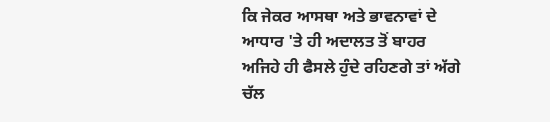ਕਿ ਜੇਕਰ ਆਸਥਾ ਅਤੇ ਭਾਵਨਾਵਾਂ ਦੇ ਆਧਾਰ 'ਤੇ ਹੀ ਅਦਾਲਤ ਤੋਂ ਬਾਹਰ ਅਜਿਹੇ ਹੀ ਫੈਸਲੇ ਹੁੰਦੇ ਰਹਿਣਗੇ ਤਾਂ ਅੱਗੇ ਚੱਲ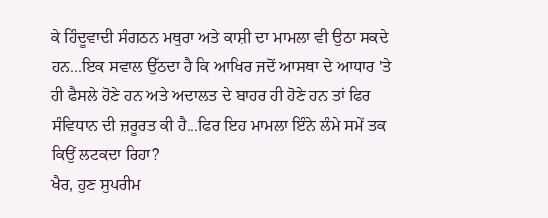ਕੇ ਹਿੰਦੂਵਾਦੀ ਸੰਗਠਨ ਮਥੁਰਾ ਅਤੇ ਕਾਸ਼ੀ ਦਾ ਮਾਮਲਾ ਵੀ ਉਠਾ ਸਕਦੇ ਹਨ...ਇਕ ਸਵਾਲ ਉੱਠਦਾ ਹੈ ਕਿ ਆਖਿਰ ਜਦੋਂ ਆਸਥਾ ਦੇ ਆਧਾਰ 'ਤੇ ਹੀ ਫੈਸਲੇ ਹੋਣੇ ਹਨ ਅਤੇ ਅਦਾਲਤ ਦੇ ਬਾਹਰ ਹੀ ਹੋਣੇ ਹਨ ਤਾਂ ਫਿਰ ਸੰਵਿਧਾਨ ਦੀ ਜ਼ਰੂਰਤ ਕੀ ਹੈ...ਫਿਰ ਇਹ ਮਾਮਲਾ ਇੰਨੇ ਲੰਮੇ ਸਮੇਂ ਤਕ ਕਿਉਂ ਲਟਕਦਾ ਰਿਹਾ?
ਖੈਰ, ਹੁਣ ਸੁਪਰੀਮ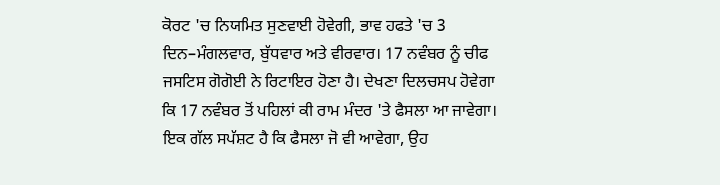ਕੋਰਟ 'ਚ ਨਿਯਮਿਤ ਸੁਣਵਾਈ ਹੋਵੇਗੀ, ਭਾਵ ਹਫਤੇ 'ਚ 3 ਦਿਨ–ਮੰਗਲਵਾਰ, ਬੁੱਧਵਾਰ ਅਤੇ ਵੀਰਵਾਰ। 17 ਨਵੰਬਰ ਨੂੰ ਚੀਫ ਜਸਟਿਸ ਗੋਗੋਈ ਨੇ ਰਿਟਾਇਰ ਹੋਣਾ ਹੈ। ਦੇਖਣਾ ਦਿਲਚਸਪ ਹੋਵੇਗਾ ਕਿ 17 ਨਵੰਬਰ ਤੋਂ ਪਹਿਲਾਂ ਕੀ ਰਾਮ ਮੰਦਰ 'ਤੇ ਫੈਸਲਾ ਆ ਜਾਵੇਗਾ। ਇਕ ਗੱਲ ਸਪੱਸ਼ਟ ਹੈ ਕਿ ਫੈਸਲਾ ਜੋ ਵੀ ਆਵੇਗਾ, ਉਹ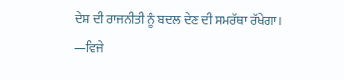ਦੇਸ਼ ਦੀ ਰਾਜਨੀਤੀ ਨੂੰ ਬਦਲ ਦੇਣ ਦੀ ਸਮਰੱਥਾ ਰੱਖੇਗਾ।
—ਵਿਜੇ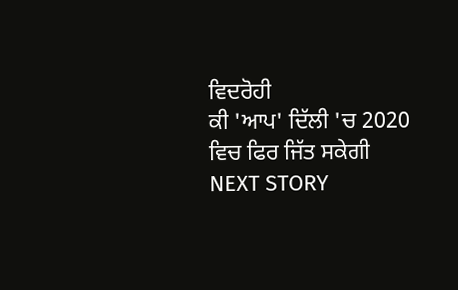ਵਿਦਰੋਹੀ
ਕੀ 'ਆਪ' ਦਿੱਲੀ 'ਚ 2020 ਵਿਚ ਫਿਰ ਜਿੱਤ ਸਕੇਗੀ
NEXT STORY